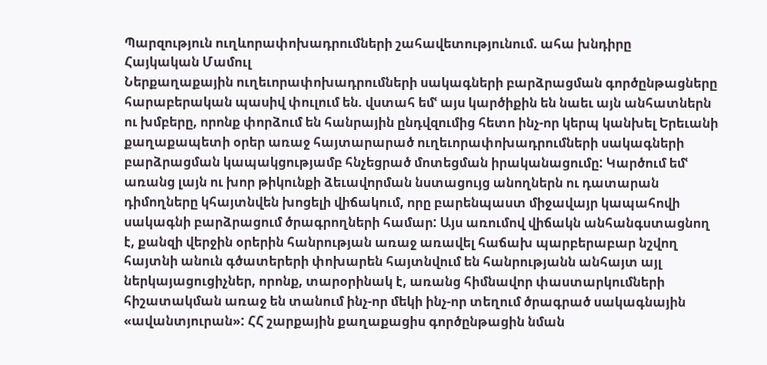Պարզություն ուղևորափոխադրումների շահավետությունում. ահա խնդիրը
Հայկական Մամուլ
Ներքաղաքային ուղեւորափոխադրումների սակագների բարձրացման գործընթացները հարաբերական պասիվ փուլում են. վստահ եմՙ այս կարծիքին են նաեւ այն անհատներն ու խմբերը, որոնք փորձում են հանրային ընդվզումից հետո ինչ-որ կերպ կանխել Երեւանի քաղաքապետի օրեր առաջ հայտարարած ուղեւորափոխադրումների սակագների բարձրացման կապակցությամբ հնչեցրած մոտեցման իրականացումը: Կարծում եմՙ առանց լայն ու խոր թիկունքի ձեւավորման նստացույց անողներն ու դատարան դիմողները կհայտնվեն խոցելի վիճակում, որը բարենպաստ միջավայր կապահովի սակագնի բարձրացում ծրագրողների համար: Այս առումով վիճակն անհանգստացնող է, քանզի վերջին օրերին հանրության առաջ առավել հաճախ պարբերաբար նշվող հայտնի անուն գծատերերի փոխարեն հայտնվում են հանրությանն անհայտ այլ ներկայացուցիչներ, որոնք, տարօրինակ է, առանց հիմնավոր փաստարկումների հիշատակման առաջ են տանում ինչ-որ մեկի ինչ-որ տեղում ծրագրած սակագնային «ավանտյուրան»: ՀՀ շարքային քաղաքացիս գործընթացին նման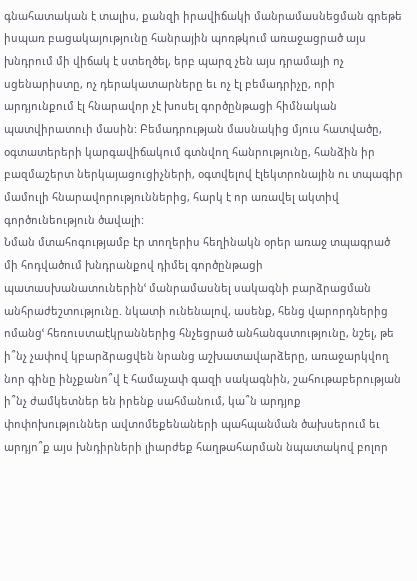գնահատական է տալիս, քանզի իրավիճակի մանրամասնեցման գրեթե իսպառ բացակայությունը հանրային պոռթկում առաջացրած այս խնդրում մի վիճակ է ստեղծել, երբ պարզ չեն այս դրամայի ոչ սցենարիստը, ոչ դերակատարները եւ ոչ էլ բեմադրիչը, որի արդյունքում էլ հնարավոր չէ խոսել գործընթացի հիմնական պատվիրատուի մասին: Բեմադրության մասնակից մյուս հատվածը, օգտատերերի կարգավիճակում գտնվող հանրությունը, հանձին իր բազմաշերտ ներկայացուցիչների, օգտվելով էլեկտրոնային ու տպագիր մամուլի հնարավորություններից, հարկ է որ առավել ակտիվ գործունեություն ծավալի:
Նման մտահոգությամբ էր տողերիս հեղինակն օրեր առաջ տպագրած մի հոդվածում խնդրանքով դիմել գործընթացի պատասխանատուներինՙ մանրամասնել սակագնի բարձրացման անհրաժեշտությունը. նկատի ունենալով, ասենք, հենց վարորդներից ոմանցՙ հեռուստաէկրաններից հնչեցրած անհանգստությունը, նշել, թե ի՞նչ չափով կբարձրացվեն նրանց աշխատավարձերը, առաջարկվող նոր գինը ինչքանո՞վ է համաչափ գազի սակագնին, շահութաբերության ի՞նչ ժամկետներ են իրենք սահմանում, կա՞ն արդյոք փոփոխություններ ավտոմեքենաների պահպանման ծախսերում եւ արդյո՞ք այս խնդիրների լիարժեք հաղթահարման նպատակով բոլոր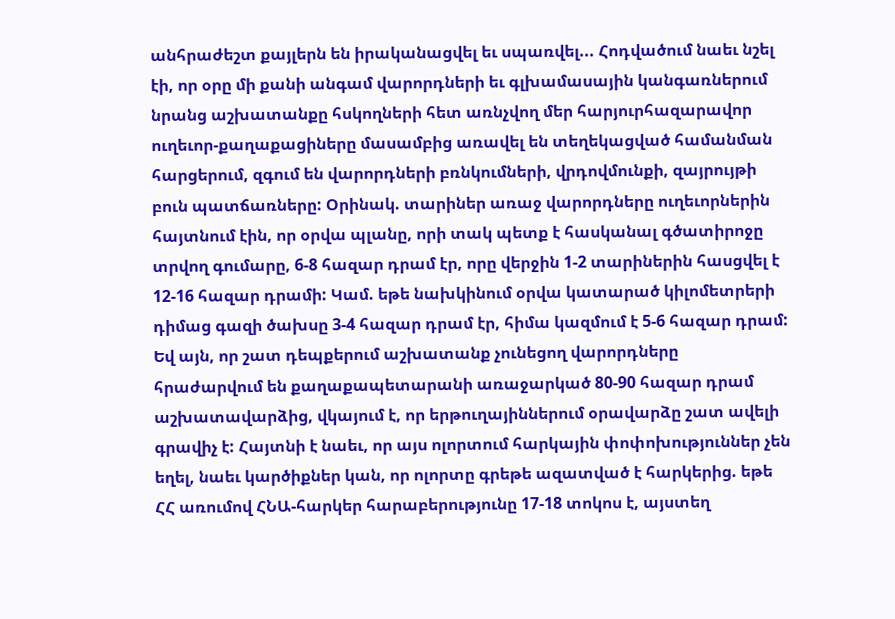անհրաժեշտ քայլերն են իրականացվել եւ սպառվել... Հոդվածում նաեւ նշել էի, որ օրը մի քանի անգամ վարորդների եւ գլխամասային կանգառներում նրանց աշխատանքը հսկողների հետ առնչվող մեր հարյուրհազարավոր ուղեւոր-քաղաքացիները մասամբից առավել են տեղեկացված համանման հարցերում, զգում են վարորդների բռնկումների, վրդովմունքի, զայրույթի բուն պատճառները: Օրինակ. տարիներ առաջ վարորդները ուղեւորներին հայտնում էին, որ օրվա պլանը, որի տակ պետք է հասկանալ գծատիրոջը տրվող գումարը, 6-8 հազար դրամ էր, որը վերջին 1-2 տարիներին հասցվել է 12-16 հազար դրամի: Կամ. եթե նախկինում օրվա կատարած կիլոմետրերի դիմաց գազի ծախսը 3-4 հազար դրամ էր, հիմա կազմում է 5-6 հազար դրամ: Եվ այն, որ շատ դեպքերում աշխատանք չունեցող վարորդները հրաժարվում են քաղաքապետարանի առաջարկած 80-90 հազար դրամ աշխատավարձից, վկայում է, որ երթուղայիններում օրավարձը շատ ավելի գրավիչ է: Հայտնի է նաեւ, որ այս ոլորտում հարկային փոփոխություններ չեն եղել, նաեւ կարծիքներ կան, որ ոլորտը գրեթե ազատված է հարկերից. եթե ՀՀ առումով ՀՆԱ-հարկեր հարաբերությունը 17-18 տոկոս է, այստեղ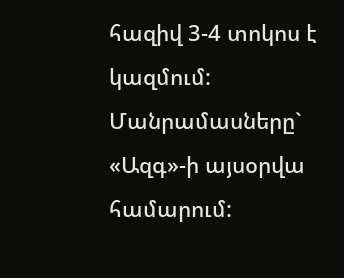հազիվ 3-4 տոկոս է կազմում:
Մանրամասները` «Ազգ»-ի այսօրվա համարում: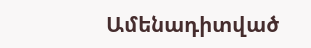Ամենադիտված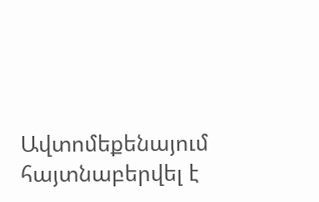Ավտոմեքենայում հայտնաբերվել է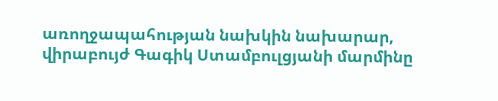առողջապահության նախկին նախարար, վիրաբույժ Գագիկ Ստամբուլցյանի մարմինը